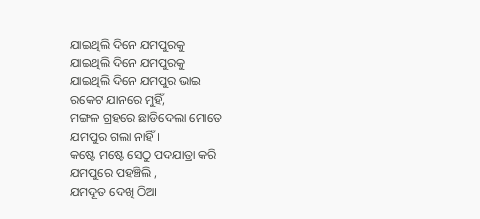ଯାଇଥିଲି ଦିନେ ଯମପୁରକୁ
ଯାଇଥିଲି ଦିନେ ଯମପୁରକୁ
ଯାଇଥିଲି ଦିନେ ଯମପୁର ଭାଇ
ରକେଟ ଯାନରେ ମୁହିଁ,
ମଙ୍ଗଳ ଗ୍ରହରେ ଛାଡିଦେଲା ମୋତେ
ଯମପୁର ଗଲା ନାହିଁ।
କଷ୍ଟେ ମଷ୍ଟେ ସେଠୁ ପଦଯାତ୍ରା କରି
ଯମପୁରେ ପହଞ୍ଚିଲି ,
ଯମଦୂତ ଦେଖି ଠିଆ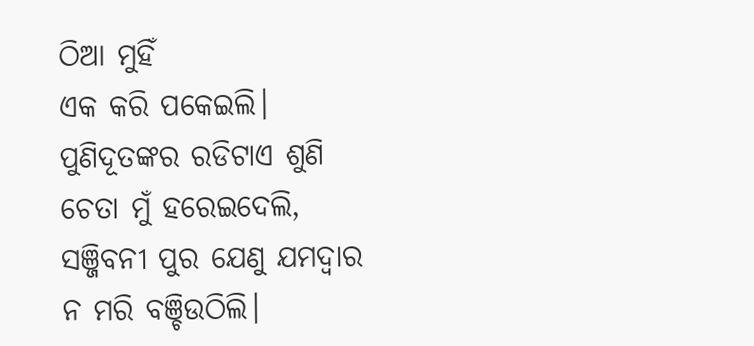ଠିଆ ମୁହିଁ
ଏକ କରି ପକେଇଲି।
ପୁଣିଦୂତଙ୍କର ରଡିଟାଏ ଶୁଣି
ଚେତା ମୁଁ ହରେଇଦେଲି,
ସଞ୍ଜିବନୀ ପୁର ଯେଣୁ ଯମଦ୍ଵାର
ନ ମରି ବଞ୍ଚିଉଠିଲି।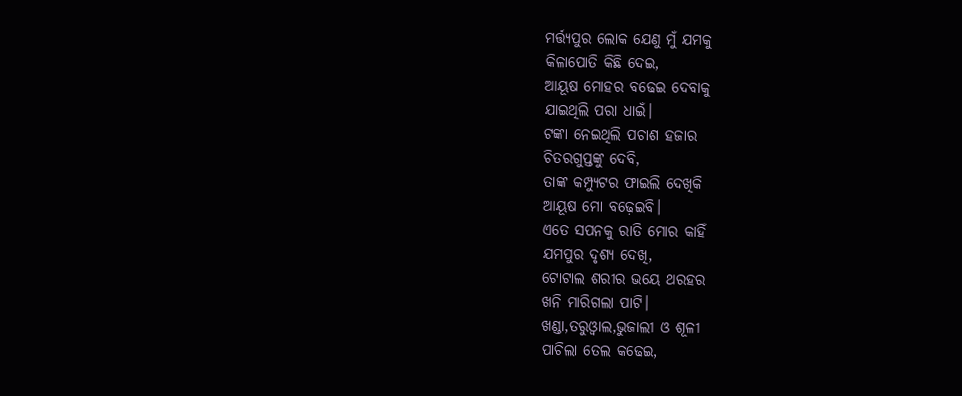ମର୍ତ୍ତ୍ୟପୁର ଲୋକ ଯେଣୁ ମୁଁ ଯମକୁ
କିଳାପୋତି କିଛି ଦେଇ,
ଆୟୂଷ ମୋହର ବଢେଇ ଦେବାକୁ
ଯାଇଥିଲି ପରା ଧାଇଁ।
ଟଙ୍କା ନେଇଥିଲି ପଚାଶ ହଜାର
ଚିତରଗୁପ୍ତଙ୍କୁ ଦେବି,
ତାଙ୍କ କମ୍ପ୍ୟୁଟର ଫାଇଲି ଦେଖିକି
ଆୟୂଷ ମୋ ବଢ଼େଇବି।
ଏତେ ସପନକୁ ରାତି ମୋର କାହିଁ
ଯମପୁର ଦୃଶ୍ୟ ଦେଖି,
ଟୋଟାଲ ଶରୀର ଭୟେ ଥରହର
ଖନି ମାରିଗଲା ପାଟି।
ଖଣ୍ଡା,ତରୁଓ୍ଵାଲ,ଭୁଜାଲୀ ଓ ଶୂଳୀ
ପାଚିଲା ତେଲ କଢେଇ,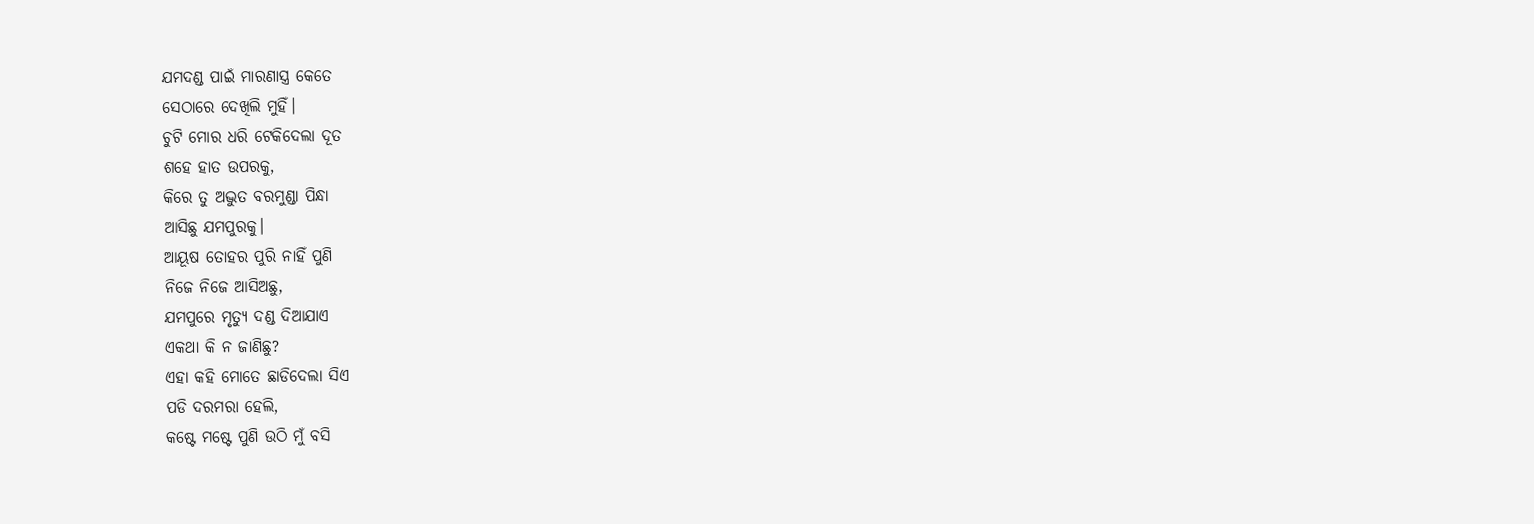ଯମଦଣ୍ଡ ପାଇଁ ମାରଣାସ୍ତ୍ର କେତେ
ସେଠାରେ ଦେଖିଲି ମୁହିଁ।
ଚୁଟି ମୋର ଧରି ଟେକିଦେଲା ଦୂତ
ଶହେ ହାତ ଉପରକୁ,
କିରେ ତୁ ଅଦ୍ଭୁତ ବରମୁଣ୍ଡା ପିନ୍ଧା
ଆସିଛୁ ଯମପୁରକୁ।
ଆୟୂଷ ତୋହର ପୁରି ନାହିଁ ପୁଣି
ନିଜେ ନିଜେ ଆସିଅଛୁ,
ଯମପୁରେ ମୃତ୍ୟୁ ଦଣ୍ଡ ଦିଆଯାଏ
ଏକଥା କି ନ ଜାଣିଛୁ?
ଏହା କହି ମୋତେ ଛାଡିଦେଲା ସିଏ
ପଡି ଦରମରା ହେଲି,
କଷ୍ଟେ ମଷ୍ଟେ ପୁଣି ଉଠି ମୁଁ ବସି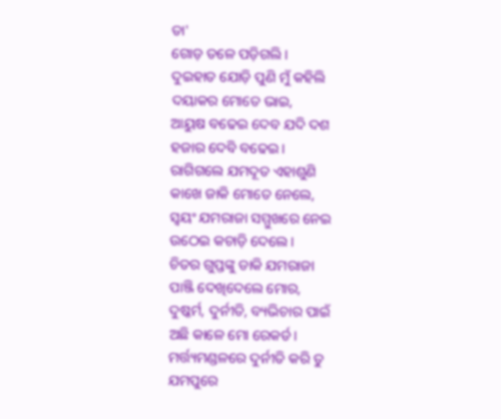ତା'
ଗୋଡ଼ ତଳେ ପଡ଼ିଗଲି।
ଦୁଇହାତ ଯୋଡ଼ି ପୁଣି ମୁଁ କହିଲି
ଦୟାକର ମୋତେ ଭାଇ,
ଆୟୁଷ ବଢେଇ ଦେବ ଯଦି ଦଶ
ହଜାର ଦେବି ବଢେଇ।
ରାଗିଗଲେ ଯମଦୂତ ଏହାଶୁଣି
କାଖେ ଜାକି ମୋତେ ନେଲେ,
ସ୍ଵୟଂ ଯମରାଜା ସମ୍ମୁଖରେ ନେଇ
ଉଠେଇ କଚାଡ଼ି ଦେଲେ।
ଚିତର ଗୁପ୍ତଙ୍କୁ ଡାକି ଯମରାଜା
ପାଞ୍ଜି ଦେଖିଦେଲେ ମୋର,
ଦୁଷ୍କର୍ମ, ଦୁର୍ନୀତି, ବ୍ୟଭିଚାର ପାଇଁ
ଅଛି କାଳେ ମୋ ରେକର୍ଡ।
ମର୍ତ୍ତ୍ୟମଣ୍ଡଳରେ ଦୁର୍ନୀତି କରି ତୁ
ଯମପୁରେ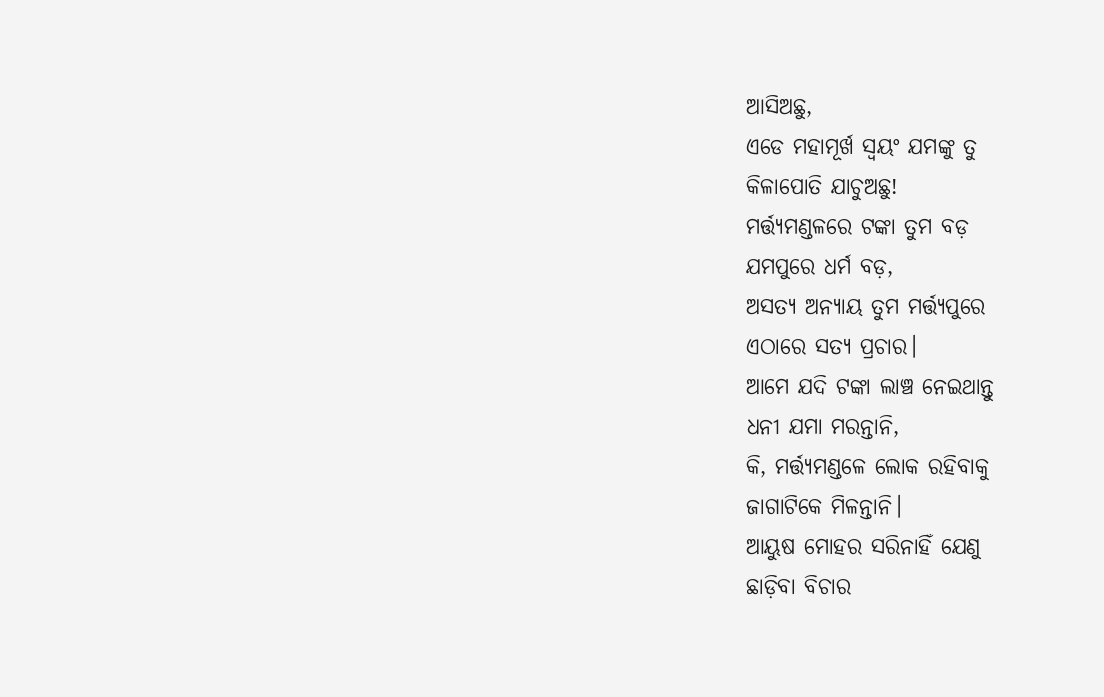ଆସିଅଛୁ,
ଏଡେ ମହାମୂର୍ଖ ସ୍ଵୟଂ ଯମଙ୍କୁ ତୁ
କିଳାପୋତି ଯାଚୁଅଛୁ!
ମର୍ତ୍ତ୍ୟମଣ୍ଡଳରେ ଟଙ୍କା ତୁମ ବଡ଼
ଯମପୁରେ ଧର୍ମ ବଡ଼,
ଅସତ୍ୟ ଅନ୍ୟାୟ ତୁମ ମର୍ତ୍ତ୍ଯପୁରେ
ଏଠାରେ ସତ୍ୟ ପ୍ରଚାର।
ଆମେ ଯଦି ଟଙ୍କା ଲାଞ୍ଚ ନେଇଥାନ୍ତୁ
ଧନୀ ଯମା ମରନ୍ତାନି,
କି, ମର୍ତ୍ତ୍ୟମଣ୍ଡଳେ ଲୋକ ରହିବାକୁ
ଜାଗାଟିକେ ମିଳନ୍ତାନି।
ଆୟୁଷ ମୋହର ସରିନାହିଁ ଯେଣୁ
ଛାଡ଼ିବା ବିଚାର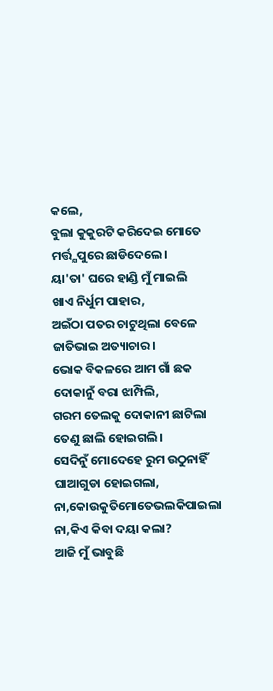କଲେ,
ବୁଲା କୁକୁରଟି କରିଦେଇ ମୋତେ
ମର୍ତ୍ତ୍ଯପୁରେ ଛାଡିଦେଲେ।
ୟା'ତା' ଘରେ ହାଣ୍ଡି ମୁଁ ମାଇଲି
ଖାଏ ନିର୍ଧୁମ ପାହାର,
ଅଇଁଠା ପତର ଚାଟୁଥିଲା ବେଳେ
ଜାତିଭାଇ ଅତ୍ୟାଚାର।
ଭୋକ ବିକଳରେ ଆମ ଗାଁ ଛକ
ଦୋକାନୁଁ ବରା ଝାମ୍ପିଲି,
ଗରମ ତେଲକୁ ଦୋକାନୀ ଛାଟିଲା
ତେଣୁ ଛାଲି ହୋଇଗଲି।
ସେଦିନୁଁ ମୋଦେହେ ରୁମ ଉଠୁନାହିଁ
ଘାଆଗୁଡା ହୋଇଗଲା,
ନା,କୋଉକୁତିମୋତେଭଲକିପାଇଲା
ନା,କିଏ କିବା ଦୟା କଲା?
ଆଜି ମୁଁ ଭାବୁଛି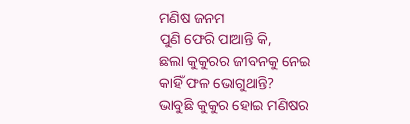ମଣିଷ ଜନମ
ପୁଣି ଫେରି ପାଆନ୍ତି କି,
ଛଲା କୁକୁରର ଜୀବନକୁ ନେଇ
କାହିଁ ଫଳ ଭୋଗୁଥାନ୍ତି?
ଭାବୁଛି କୁକୁର ହୋଇ ମଣିଷର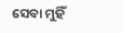ସେବା ମୁହିଁ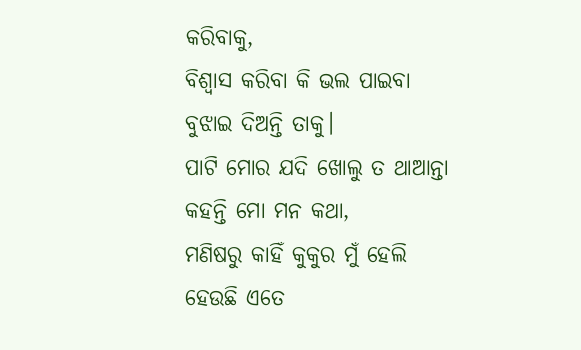କରିବାକୁ,
ବିଶ୍ଵାସ କରିବା କି ଭଲ ପାଇବା
ବୁଝାଇ ଦିଅନ୍ତି ତାକୁ।
ପାଟି ମୋର ଯଦି ଖୋଲୁ ତ ଥାଆନ୍ତା
କହନ୍ତି ମୋ ମନ କଥା,
ମଣିଷରୁ କାହିଁ କୁକୁର ମୁଁ ହେଲି
ହେଉଛି ଏତେ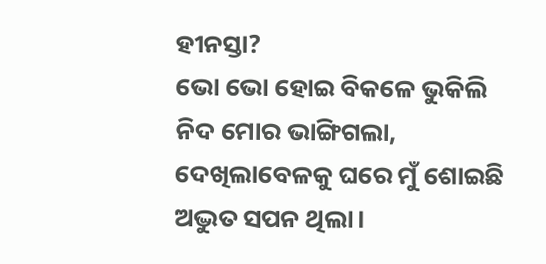ହୀନସ୍ତା?
ଭୋ ଭୋ ହୋଇ ବିକଳେ ଭୁକିଲି
ନିଦ ମୋର ଭାଙ୍ଗିଗଲା,
ଦେଖିଲାବେଳକୁ ଘରେ ମୁଁ ଶୋଇଛି
ଅଦ୍ଭୁତ ସପନ ଥିଲା।